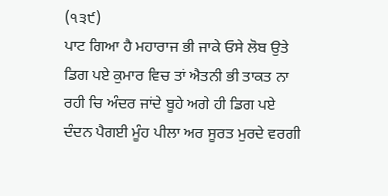(੧੩੯)
ਪਾਟ ਗਿਆ ਹੈ ਮਹਾਰਾਜ ਭੀ ਜਾਕੇ ਓਸੇ ਲੋਬ ਉਤੇ ਡਿਗ ਪਏ ਕੁਮਾਰ ਵਿਚ ਤਾਂ ਐਤਨੀ ਭੀ ਤਾਕਤ ਨਾ ਰਹੀ ਚਿ ਅੰਦਰ ਜਾਂਦੇ ਬੂਹੇ ਅਗੇ ਹੀ ਡਿਗ ਪਏ ਦੰਦਨ ਪੈਗਈ ਮੂੰਹ ਪੀਲਾ ਅਰ ਸੂਰਤ ਮੁਰਦੇ ਵਰਗੀ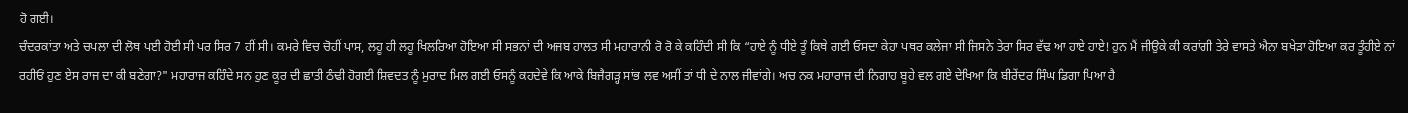ਹੋ ਗਈ।
ਚੰਦਰਕਾਂਤਾ ਅਤੇ ਚਪਲਾ ਦੀ ਲੋਥ ਪਈ ਹੋਈ ਸੀ ਪਰ ਸਿਰ 7 ਹੀਂ ਸੀ। ਕਮਰੇ ਵਿਚ ਚੋਹੀਂ ਪਾਸ, ਲਹੂ ਹੀ ਲਹੂ ਖਿਲਰਿਆ ਹੋਇਆ ਸੀ ਸਭਨਾਂ ਦੀ ਅਜਬ ਹਾਲਤ ਸੀ ਮਹਾਰਾਨੀ ਰੋ ਰੋ ਕੇ ਕਹਿੰਦੀ ਸੀ ਕਿ “ਹਾਏ ਨੂੰ ਧੀਏ ਤੂੰ ਕਿਥੇ ਗਈ ਓਸਦਾ ਕੇਹਾ ਪਥਰ ਕਲੇਜਾ ਸੀ ਜਿਸਨੇ ਤੇਰਾ ਸਿਰ ਵੱਢ ਆ ਹਾਏ ਹਾਏ! ਹੁਨ ਮੈਂ ਜੀਉਕੇ ਕੀ ਕਰਾਂਗੀ ਤੇਰੇ ਵਾਸਤੇ ਐਨਾ ਬਖੇੜਾ ਹੋਇਆ ਕਰ ਤੂੰਹੀਏ ਨਾਂ ਰਹੀਓਂ ਹੁਣ ਏਸ ਰਾਜ ਦਾ ਕੀ ਬਣੇਗਾ?" ਮਹਾਰਾਜ ਕਹਿੰਦੇ ਸਨ ਹੁਣ ਕੂਰ ਦੀ ਛਾਤੀ ਠੰਢੀ ਹੋਗਈ ਸ਼ਿਵਦਤ ਨੂੰ ਮੁਰਾਦ ਮਿਲ ਗਈ ਓਸਨੂੰ ਕਹਦੇਵੇ ਕਿ ਆਕੇ ਬਿਜੈਗੜ੍ਹ ਸਾਂਭ ਲਵ ਅਸੀਂ ਤਾਂ ਧੀ ਦੇ ਨਾਲ ਜੀਵਾਂਗੇ। ਅਚ ਨਕ ਮਹਾਰਾਜ ਦੀ ਨਿਗਾਹ ਬੂਹੇ ਵਲ ਗਏ ਦੇਖਿਆ ਕਿ ਬੀਰੇਂਦਰ ਸਿੰਘ ਡਿਗਾ ਪਿਆ ਹੈ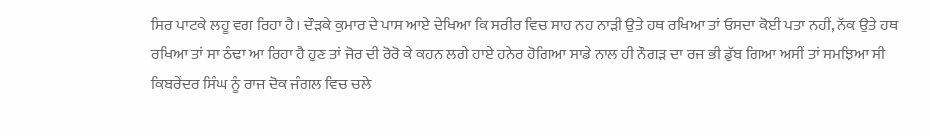ਸਿਰ ਪਾਟਕੇ ਲਹੂ ਵਗ ਰਿਹਾ ਹੈ। ਦੌੜਕੇ ਕੁਮਾਰ ਦੇ ਪਾਸ ਆਏ ਦੇਖਿਆ ਕਿ ਸਰੀਰ ਵਿਚ ਸਾਹ ਨਹ ਨਾੜੀ ਉਤੇ ਹਥ ਰਖਿਆ ਤਾਂ ਓਸਦਾ ਕੋਈ ਪਤਾ ਨਹੀਂ, ਨੱਕ ਉਤੇ ਹਥ ਰਖਿਆ ਤਾਂ ਸਾ ਠੰਢਾ ਆ ਰਿਹਾ ਹੈ ਹੁਣ ਤਾਂ ਜੋਰ ਦੀ ਰੋਰੋ ਕੇ ਕਹਨ ਲਗੇ ਹਾਏ ਹਨੇਰ ਹੋਗਿਆ ਸਾਡੇ ਨਾਲ ਹੀ ਨੌਗੜ ਦਾ ਰਜ ਭੀ ਡੁੱਬ ਗਿਆ ਅਸੀਂ ਤਾਂ ਸਮਝਿਆ ਸੀ ਕਿਬਰੇਂਦਰ ਸਿੰਘ ਨੂੰ ਰਾਜ ਦੋਕ ਜੰਗਲ ਵਿਚ ਚਲੇ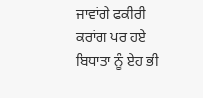ਜਾਵਾਂਗੇ ਫਕੀਰੀ ਕਰਾਂਗ ਪਰ ਹਏ ਬਿਧਾਤਾ ਨੂੰ ਏਹ ਭੀ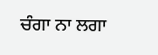ਚੰਗਾ ਨਾ ਲਗਾ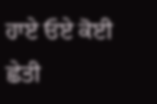ਹਾਏ ਓਏ ਕੋਈ ਛੇਤੀ